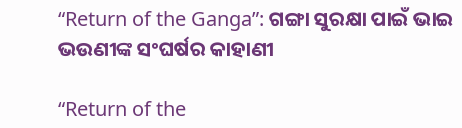“Return of the Ganga”: ଗଙ୍ଗା ସୁରକ୍ଷା ପାଇଁ ଭାଇ ଭଉଣୀଙ୍କ ସଂଘର୍ଷର କାହାଣୀ

“Return of the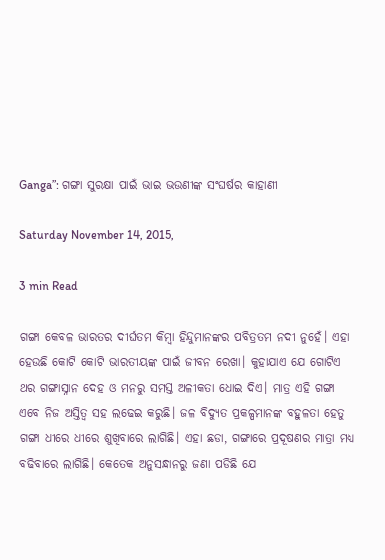Ganga”: ଗଙ୍ଗା ସୁରକ୍ଷା ପାଇଁ ଭାଇ ଭଉଣୀଙ୍କ ସଂଘର୍ଷର କାହାଣୀ

Saturday November 14, 2015,

3 min Read

ଗଙ୍ଗା କେବଳ ଭାରତର ଦୀର୍ଘତମ କିମ୍ବା ହିନ୍ଦୁମାନଙ୍କର ପବିତ୍ରତମ ନଦୀ ନୁହେଁ। ଏହା ହେଉଛି କୋଟି କୋଟି ଭାରତୀୟଙ୍କ ପାଇଁ ଜୀବନ ରେଖା। କୁହାଯାଏ ଯେ ଗୋଟିଏ ଥର ଗଙ୍ଗାସ୍ନାନ ଦେହ ଓ ମନରୁ ସମସ୍ତ ଅଳୀକତା ଧୋଇ ଦିଏ। ମାତ୍ର ଏହି ଗଙ୍ଗା ଏବେ ନିଜ ଅସ୍ତିତ୍ଵ ସହ ଲଢେଇ କରୁଛି। ଜଳ ବିଦ୍ୟୁତ ପ୍ରକଳ୍ପମାନଙ୍କ ବହୁଳତା ହେତୁ ଗଙ୍ଗା ଧୀରେ ଧୀରେ ଶୁଖିବାରେ ଲାଗିଛି। ଏହା ଛଡା, ଗଙ୍ଗାରେ ପ୍ରଦୂଷଣର ମାତ୍ରା ମଧ୍ୟ ବଢିବାରେ ଲାଗିଛି। କେତେକ ଅନୁସନ୍ଧାନରୁ ଜଣା ପଡିଛି ଯେ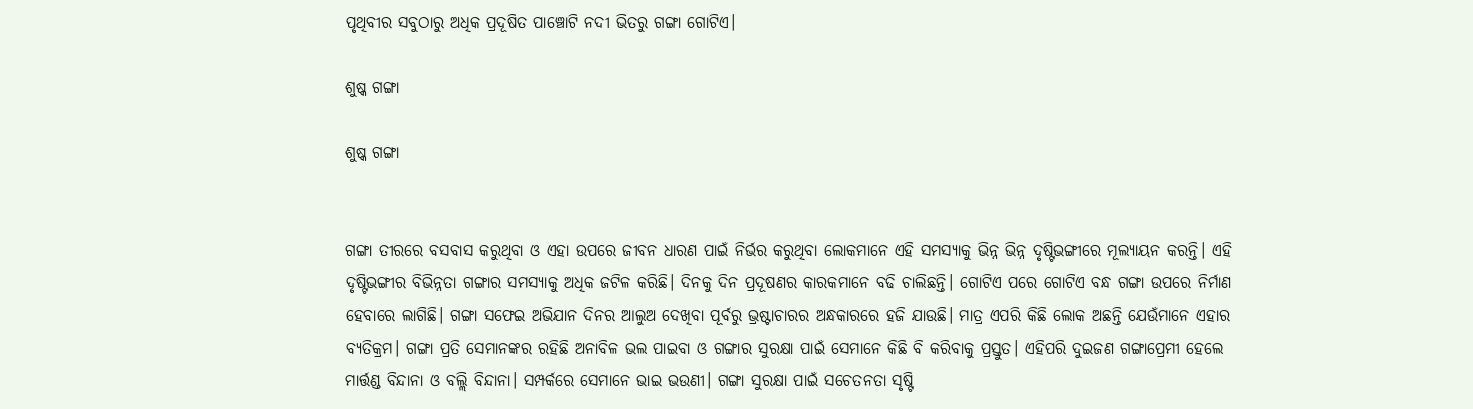ପୃଥିବୀର ସବୁଠାରୁ ଅଧିକ ପ୍ରଦୂଷିତ ପାଞ୍ଚୋଟି ନଦୀ ଭିତରୁ ଗଙ୍ଗା ଗୋଟିଏ।

ଶୁଷ୍କ ଗଙ୍ଗା

ଶୁଷ୍କ ଗଙ୍ଗା


ଗଙ୍ଗା ତୀରରେ ବସବାସ କରୁଥିବା ଓ ଏହା ଉପରେ ଜୀବନ ଧାରଣ ପାଇଁ ନିର୍ଭର କରୁଥିବା ଲୋକମାନେ ଏହି ସମସ୍ୟାକୁ ଭିନ୍ନ ଭିନ୍ନ ଦୃଷ୍ଟିଭଙ୍ଗୀରେ ମୂଲ୍ୟାୟନ କରନ୍ତି। ଏହି ଦୃଷ୍ଟିଭଙ୍ଗୀର ବିଭିନ୍ନତା ଗଙ୍ଗାର ସମସ୍ୟାକୁ ଅଧିକ ଜଟିଳ କରିଛି। ଦିନକୁ ଦିନ ପ୍ରଦୂଷଣର କାରକମାନେ ବଢି ଚାଲିଛନ୍ତି। ଗୋଟିଏ ପରେ ଗୋଟିଏ ବନ୍ଧ ଗଙ୍ଗା ଉପରେ ନିର୍ମାଣ ହେବାରେ ଲାଗିଛି। ଗଙ୍ଗା ସଫେଇ ଅଭିଯାନ ଦିନର ଆଲୁଅ ଦେଖିବା ପୂର୍ବରୁ ଭ୍ରଷ୍ଟାଚାରର ଅନ୍ଧକାରରେ ହଜି ଯାଉଛି। ମାତ୍ର ଏପରି କିଛି ଲୋକ ଅଛନ୍ତି ଯେଉଁମାନେ ଏହାର ବ୍ୟତିକ୍ରମ। ଗଙ୍ଗା ପ୍ରତି ସେମାନଙ୍କର ରହିଛି ଅନାବିଳ ଭଲ ପାଇବା ଓ ଗଙ୍ଗାର ସୁରକ୍ଷା ପାଇଁ ସେମାନେ କିଛି ବି କରିବାକୁ ପ୍ରସ୍ତୁତ। ଏହିପରି ଦୁଇଜଣ ଗଙ୍ଗାପ୍ରେମୀ ହେଲେ ମାର୍ତ୍ତଣ୍ଡ ବିନ୍ଦାନା ଓ ବଲ୍ଲି ବିନ୍ଦାନା। ସମ୍ପର୍କରେ ସେମାନେ ଭାଇ ଭଉଣୀ। ଗଙ୍ଗା ସୁରକ୍ଷା ପାଇଁ ସଚେତନତା ସୃଷ୍ଟି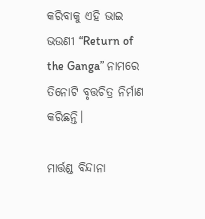କରିବାକୁ ଏହି ଭାଇ ଭଉଣୀ “Return of the Ganga” ନାମରେ ତିନୋଟି ବୃତ୍ତଚିତ୍ର ନିର୍ମାଣ କରିଛନ୍ତି।

ମାର୍ତ୍ତଣ୍ଡ ବିନ୍ଦାନା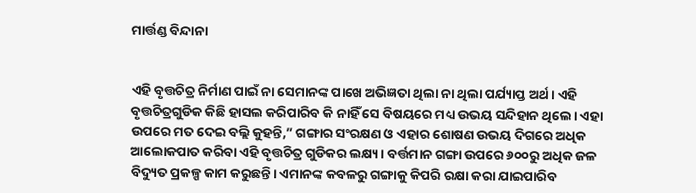ମାର୍ତ୍ତଣ୍ଡ ବିନ୍ଦାନା


ଏହି ବୃତ୍ତଚିତ୍ର ନିର୍ମାଣ ପାଇଁ ନା ସେମାନଙ୍କ ପାଖେ ଅଭିଜ୍ଞତା ଥିଲା ନା ଥିଲା ପର୍ଯ୍ୟାପ୍ତ ଅର୍ଥ। ଏହି ବୃତ୍ତଚିତ୍ରଗୁଡିକ କିଛି ହାସଲ କରିପାରିବ କି ନାହିଁ ସେ ବିଷୟରେ ମଧ୍ୟ ଉଭୟ ସନ୍ଦିହାନ ଥିଲେ। ଏହା ଉପରେ ମତ ଦେଇ ବଲ୍ଲି କୁହନ୍ତି,” ଗଙ୍ଗାର ସଂରକ୍ଷଣ ଓ ଏହାର ଶୋଷଣ ଉଭୟ ଦିଗରେ ଅଧିକ ଆଲୋକପାତ କରିବା ଏହି ବୃତ୍ତଚିତ୍ର ଗୁଡିକର ଲକ୍ଷ୍ୟ। ବର୍ତ୍ତମାନ ଗଙ୍ଗା ଉପରେ ୬୦୦ରୁ ଅଧିକ ଜଳ ବିଦ୍ୟୁତ ପ୍ରକଳ୍ପ କାମ କରୁଛନ୍ତି। ଏମାନଙ୍କ କବଳରୁ ଗଙ୍ଗାକୁ କିପରି ରକ୍ଷା କରା ଯାଇପାରିବ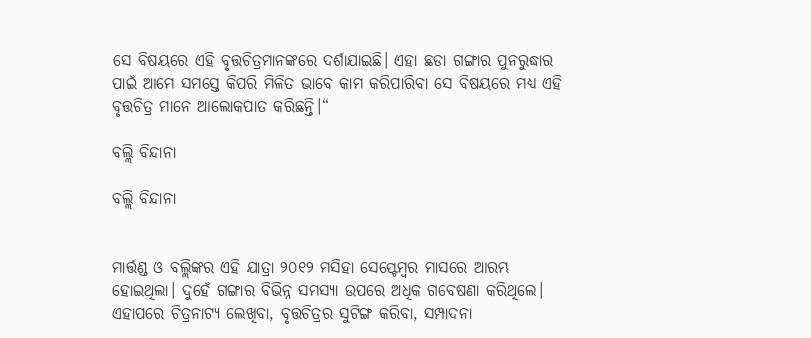ସେ ବିଷୟରେ ଏହି ବୃତ୍ତଚିତ୍ରମାନଙ୍କରେ ଦର୍ଶାଯାଇଛି। ଏହା ଛଡା ଗଙ୍ଗାର ପୁନରୁଦ୍ଧାର ପାଇଁ ଆମେ ସମସ୍ତେ କିପରି ମିଳିତ ଭାବେ କାମ କରିପାରିବା ସେ ବିଷୟରେ ମଧ୍ୟ ଏହି ବୃତ୍ତଚିତ୍ର ମାନେ ଆଲୋକପାତ କରିଛନ୍ତି।“

ବଲ୍ଲି ବିନ୍ଦାନା

ବଲ୍ଲି ବିନ୍ଦାନା


ମାର୍ତ୍ତଣ୍ଡ ଓ ବଲ୍ଲିଙ୍କର ଏହି ଯାତ୍ରା ୨୦୧୨ ମସିହା ସେପ୍ଟେମ୍ବର ମାସରେ ଆରମ୍ଭ ହୋଇଥିଲା। ଦୁହେଁ ଗଙ୍ଗାର ବିଭିନ୍ନ ସମସ୍ୟା ଉପରେ ଅଧିକ ଗବେଷଣା କରିଥିଲେ। ଏହାପରେ ଚିତ୍ରନାଟ୍ୟ ଲେଖିବା, ବୃତ୍ତଚିତ୍ରର ସୁଟିଙ୍ଗ କରିବା, ସମ୍ପାଦନା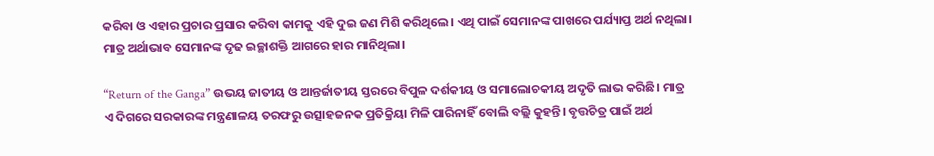କରିବା ଓ ଏହାର ପ୍ରଚାର ପ୍ରସାର କରିବା କାମକୁ ଏହି ଦୁଇ ଜଣ ମିଶି କରିଥିଲେ। ଏଥି ପାଇଁ ସେମାନଙ୍କ ପାଖରେ ପର୍ଯ୍ୟାପ୍ତ ଅର୍ଥ ନଥିଲା। ମାତ୍ର ଅର୍ଥାଭାବ ସେମାନଙ୍କ ଦୃଢ ଇଚ୍ଛାଶକ୍ତି ଆଗରେ ହାର ମାନିଥିଲା।

“Return of the Ganga” ଉଭୟ ଜାତୀୟ ଓ ଆନ୍ତର୍ଜାତୀୟ ସ୍ତରରେ ବିପୁଳ ଦର୍ଶକୀୟ ଓ ସମାଲୋଚକୀୟ ଅଦୃତି ଲାଭ କରିଛି। ମାତ୍ର ଏ ଦିଗରେ ସରକାରଙ୍କ ମନ୍ତ୍ରଣାଳୟ ତରଫରୁ ଉତ୍ସାହଜନକ ପ୍ରତିକ୍ରିୟା ମିଳି ପାରିନାହିଁ ବୋଲି ବଲ୍ଲି କୁହନ୍ତି। ବୃତ୍ତଚିତ୍ର ପାଇଁ ଅର୍ଥ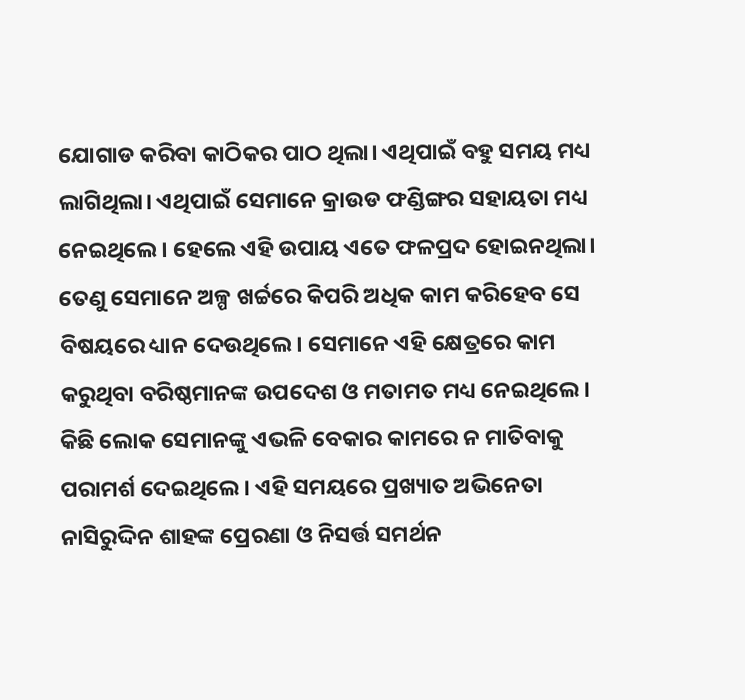ଯୋଗାଡ କରିବା କାଠିକର ପାଠ ଥିଲା। ଏଥିପାଇଁ ବହୁ ସମୟ ମଧ୍ୟ ଲାଗିଥିଲା। ଏଥିପାଇଁ ସେମାନେ କ୍ରାଉଡ ଫଣ୍ଡିଙ୍ଗର ସହାୟତା ମଧ୍ୟ ନେଇଥିଲେ। ହେଲେ ଏହି ଉପାୟ ଏତେ ଫଳପ୍ରଦ ହୋଇନଥିଲା। ତେଣୁ ସେମାନେ ଅଳ୍ପ ଖର୍ଚ୍ଚରେ କିପରି ଅଧିକ କାମ କରିହେବ ସେ ବିଷୟରେ ଧ୍ୟାନ ଦେଉଥିଲେ। ସେମାନେ ଏହି କ୍ଷେତ୍ରରେ କାମ କରୁଥିବା ବରିଷ୍ଠମାନଙ୍କ ଉପଦେଶ ଓ ମତାମତ ମଧ୍ୟ ନେଇଥିଲେ। କିଛି ଲୋକ ସେମାନଙ୍କୁ ଏଭଳି ବେକାର କାମରେ ନ ମାତିବାକୁ ପରାମର୍ଶ ଦେଇଥିଲେ। ଏହି ସମୟରେ ପ୍ରଖ୍ୟାତ ଅଭିନେତା ନାସିରୁଦ୍ଦିନ ଶାହଙ୍କ ପ୍ରେରଣା ଓ ନିସର୍ତ୍ତ ସମର୍ଥନ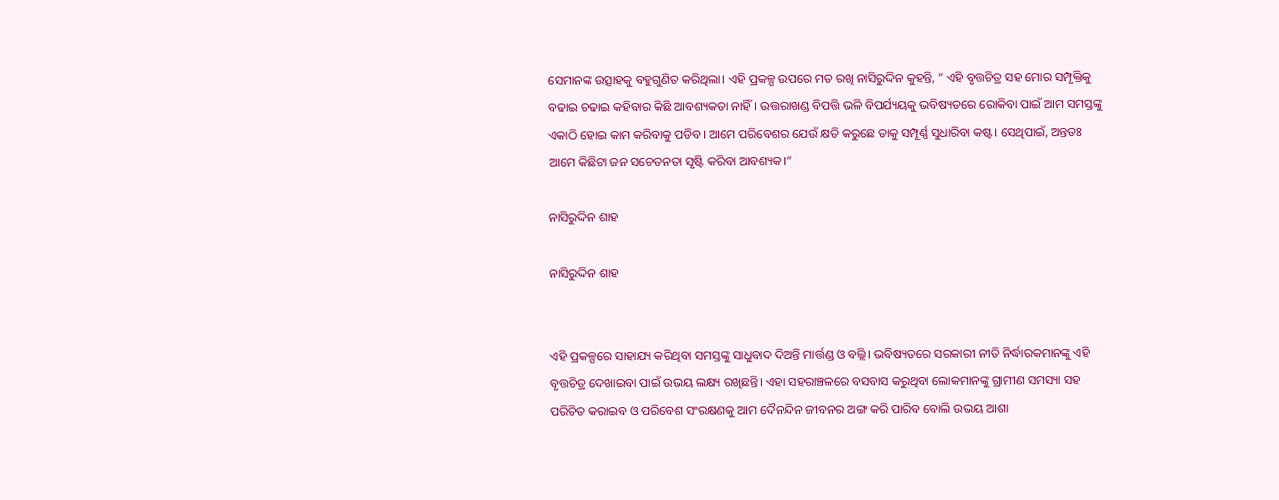ସେମାନଙ୍କ ଉତ୍ସାହକୁ ବହୁଗୁଣିତ କରିଥିଲା। ଏହି ପ୍ରକଳ୍ପ ଉପରେ ମତ ରଖି ନାସିରୁଦ୍ଦିନ କୁହନ୍ତି, “ ଏହି ବୃତ୍ତଚିତ୍ର ସହ ମୋର ସମ୍ପୃକ୍ତିକୁ ବଢାଇ ଚଢାଇ କହିବାର କିଛି ଆବଶ୍ୟକତା ନାହିଁ। ଉତ୍ତରାଖଣ୍ଡ ବିପତ୍ତି ଭଳି ବିପର୍ଯ୍ୟୟକୁ ଭବିଷ୍ୟତରେ ରୋକିବା ପାଇଁ ଆମ ସମସ୍ତଙ୍କୁ ଏକାଠି ହୋଇ କାମ କରିବାକୁ ପଡିବ। ଆମେ ପରିବେଶର ଯେଉଁ କ୍ଷତି କରୁଛେ ତାକୁ ସମ୍ପୂର୍ଣ୍ଣ ସୁଧାରିବା କଷ୍ଟ। ସେଥିପାଇଁ, ଅନ୍ତତଃ ଆମେ କିଛିଟା ଜନ ସଚେତନତା ସୃଷ୍ଟି କରିବା ଆବଶ୍ୟକ।“

ନାସିରୁଦ୍ଦିନ ଶାହ

ନାସିରୁଦ୍ଦିନ ଶାହ


ଏହି ପ୍ରକଳ୍ପରେ ସାହାଯ୍ୟ କରିଥିବା ସମସ୍ତଙ୍କୁ ସାଧୁବାଦ ଦିଅନ୍ତି ମାର୍ତ୍ତଣ୍ଡ ଓ ବଲ୍ଲି। ଭବିଷ୍ୟତରେ ସରକାରୀ ନୀତି ନିର୍ଦ୍ଧାରକମାନଙ୍କୁ ଏହି ବୃତ୍ତଚିତ୍ର ଦେଖାଇବା ପାଇଁ ଉଭୟ ଲକ୍ଷ୍ୟ ରଖିଛନ୍ତି। ଏହା ସହରାଞ୍ଚଳରେ ବସବାସ କରୁଥିବା ଲୋକମାନଙ୍କୁ ଗ୍ରାମୀଣ ସମସ୍ୟା ସହ ପରିଚିତ କରାଇବ ଓ ପରିବେଶ ସଂରକ୍ଷଣକୁ ଆମ ଦୈନନ୍ଦିନ ଜୀବନର ଅଙ୍ଗ କରି ପାରିବ ବୋଲି ଉଭୟ ଆଶା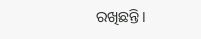ରଖିଛନ୍ତି।